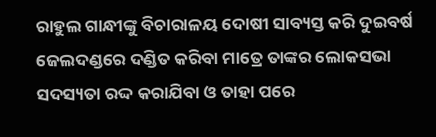ରାହୁଲ ଗାନ୍ଧୀଙ୍କୁ ବିଚାରାଳୟ ଦୋଷୀ ସାବ୍ୟସ୍ତ କରି ଦୁଇବର୍ଷ ଜେଲଦଣ୍ଡରେ ଦଣ୍ଡିତ କରିବା ମାତ୍ରେ ତାଙ୍କର ଲୋକସଭା ସଦସ୍ୟତା ରଦ୍ଦ କରାଯିବା ଓ ତାହା ପରେ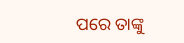ପରେ ତାଙ୍କୁ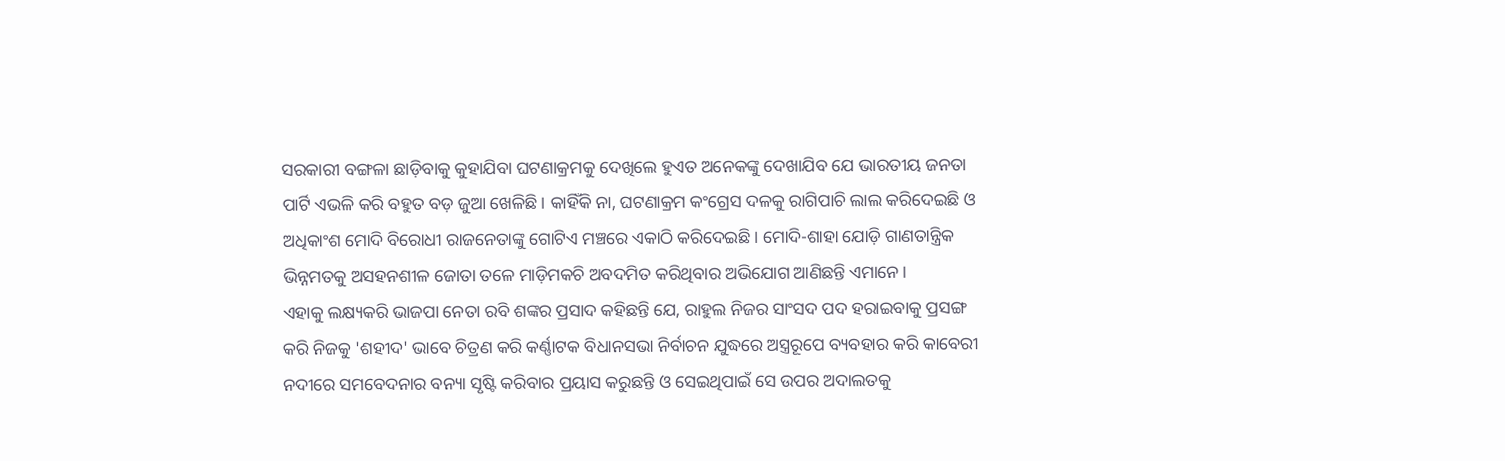ସରକାରୀ ବଙ୍ଗଳା ଛାଡ଼ିବାକୁ କୁହାଯିବା ଘଟଣାକ୍ରମକୁ ଦେଖିଲେ ହୁଏତ ଅନେକଙ୍କୁ ଦେଖାଯିବ ଯେ ଭାରତୀୟ ଜନତା ପାର୍ଟି ଏଭଳି କରି ବହୁତ ବଡ଼ ଜୁଆ ଖେଳିଛି। କାହିଁକି ନା, ଘଟଣାକ୍ରମ କଂଗ୍ରେସ ଦଳକୁ ରାଗିପାଚି ଲାଲ କରିଦେଇଛି ଓ ଅଧିକାଂଶ ମୋଦି ବିରୋଧୀ ରାଜନେତାଙ୍କୁ ଗୋଟିଏ ମଞ୍ଚରେ ଏକାଠି କରିଦେଇଛି। ମୋଦି-ଶାହା ଯୋଡ଼ି ଗାଣତାନ୍ତ୍ରିକ ଭିନ୍ନମତକୁ ଅସହନଶୀଳ ଜୋତା ତଳେ ମାଡ଼ିମକଚି ଅବଦମିତ କରିଥିବାର ଅଭିଯୋଗ ଆଣିଛନ୍ତି ଏମାନେ।
ଏହାକୁ ଲକ୍ଷ୍ୟକରି ଭାଜପା ନେତା ରବି ଶଙ୍କର ପ୍ରସାଦ କହିଛନ୍ତି ଯେ, ରାହୁଲ ନିଜର ସାଂସଦ ପଦ ହରାଇବାକୁ ପ୍ରସଙ୍ଗ କରି ନିଜକୁ 'ଶହୀଦ' ଭାବେ ଚିତ୍ରଣ କରି କର୍ଣ୍ଣାଟକ ବିଧାନସଭା ନିର୍ବାଚନ ଯୁଦ୍ଧରେ ଅସ୍ତ୍ରରୂପେ ବ୍ୟବହାର କରି କାବେରୀ ନଦୀରେ ସମବେଦନାର ବନ୍ୟା ସୃଷ୍ଟି କରିବାର ପ୍ରୟାସ କରୁଛନ୍ତି ଓ ସେଇଥିପାଇଁ ସେ ଉପର ଅଦାଲତକୁ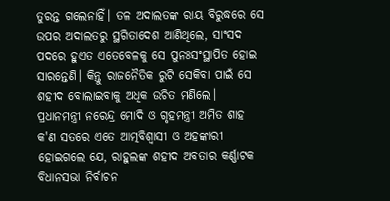ତୁରନ୍ତ ଗଲେନାହିଁ। ତଳ ଅଦାଲତଙ୍କ ରାୟ ବିରୁଦ୍ଧରେ ସେ ଉପର ଅଦାଲତରୁ ସ୍ଥଗିତାଦେଶ ଆଣିଥିଲେ, ସାଂସଦ ପଦରେ ହୁଏତ ଏତେବେଳକୁ ସେ ପୁନଃସଂସ୍ଥାପିତ ହୋଇ ସାରନ୍ତେଣି। କିନ୍ତୁ ରାଜନୈତିକ ରୁଟି ସେକିବା ପାଇଁ ସେ ଶହୀଦ ବୋଲାଇବାକୁ ଅଧିକ ଉଚିତ ମଣିଲେ। ପ୍ରଧାନମନ୍ତ୍ରୀ ନରେନ୍ଦ୍ର ମୋଦି ଓ ଗୃହମନ୍ତ୍ରୀ ଅମିତ ଶାହ କ'ଣ ସତରେ ଏତେ ଆତ୍ମବିଶ୍ୱାସୀ ଓ ଅହଙ୍କାରୀ ହୋଇଗଲେ ଯେ, ରାହୁଲଙ୍କ ଶହୀଦ ଅବତାର କର୍ଣ୍ଣାଟକ ବିଧାନସଭା ନିର୍ବାଚନ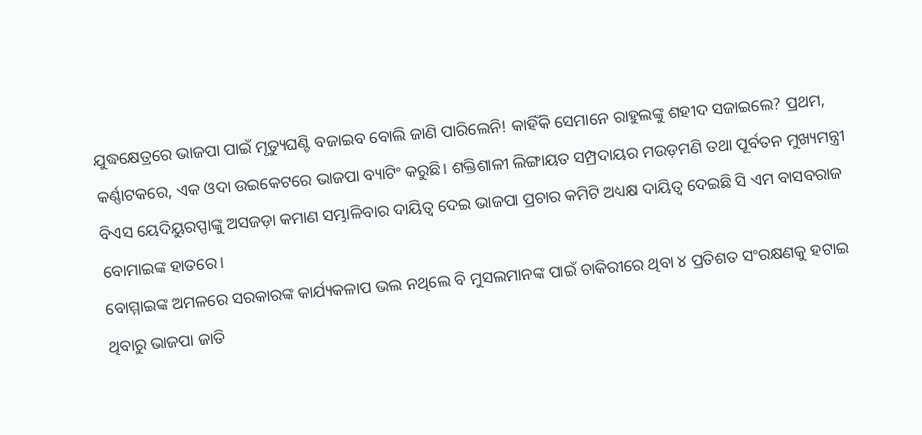ଯୁଦ୍ଧକ୍ଷେତ୍ରରେ ଭାଜପା ପାଇଁ ମୃତ୍ୟୁଘଣ୍ଟି ବଜାଇବ ବୋଲି ଜାଣି ପାରିଲେନି! କାହିଁକି ସେମାନେ ରାହୁଲଙ୍କୁ ଶହୀଦ ସଜାଇଲେ? ପ୍ରଥମ, କର୍ଣ୍ଣାଟକରେ, ଏକ ଓଦା ଉଇକେଟରେ ଭାଜପା ବ୍ୟାଟିଂ କରୁଛି। ଶକ୍ତିଶାଳୀ ଲିଙ୍ଗାୟତ ସମ୍ପ୍ରଦାୟର ମଉଡ଼ମଣି ତଥା ପୂର୍ବତନ ମୁଖ୍ୟମନ୍ତ୍ରୀ ବିଏସ ୟେଦିୟୁରପ୍ପାଙ୍କୁ ଅସଜଡ଼ା କମାଣ ସମ୍ଭାଳିବାର ଦାୟିତ୍ୱ ଦେଇ ଭାଜପା ପ୍ରଚାର କମିଟି ଅଧ୍ୟକ୍ଷ ଦାୟିତ୍ୱ ଦେଇଛି ସି ଏମ ବାସବରାଜ ବୋମାଇଙ୍କ ହାତରେ।
ବୋମ୍ମାଇଙ୍କ ଅମଳରେ ସରକାରଙ୍କ କାର୍ଯ୍ୟକଳାପ ଭଲ ନଥିଲେ ବି ମୁସଲମାନଙ୍କ ପାଇଁ ଚାକିରୀରେ ଥିବା ୪ ପ୍ରତିଶତ ସଂରକ୍ଷଣକୁ ହଟାଇ ଥିବାରୁ ଭାଜପା ଜାତି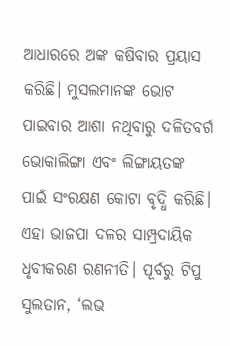ଆଧାରରେ ଅଙ୍କ କଷିବାର ପ୍ରୟାସ କରିଛି। ମୁସଲମାନଙ୍କ ଭୋଟ ପାଇବାର ଆଶା ନଥିବାରୁ ଦଳିତବର୍ଗ ଭୋକାଲିଙ୍ଗା ଏବଂ ଲିଙ୍ଗାୟତଙ୍କ ପାଇଁ ସଂରକ୍ଷଣ କୋଟା ବୃଦ୍ଧି କରିଛି। ଏହା ଭାଜପା ଦଳର ସାମ୍ପ୍ରଦାୟିକ ଧୃବୀକରଣ ରଣନୀତି। ପୂର୍ବରୁ ଟିପୁ ସୁଲତାନ, ‘ଲଭ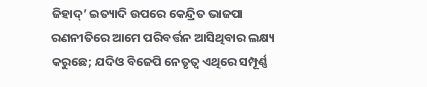ଜିହାଦ୍’ ଇତ୍ୟାଦି ଉପରେ କେନ୍ଦ୍ରିତ ଭାଜପା ରଣନୀତିରେ ଆମେ ପରିବର୍ତ୍ତନ ଆସିଥିବାର ଲକ୍ଷ୍ୟ କରୁଛେ; ଯଦିଓ ବିଜେପି ନେତୃତ୍ୱ ଏଥିରେ ସମ୍ପୂର୍ଣ୍ଣ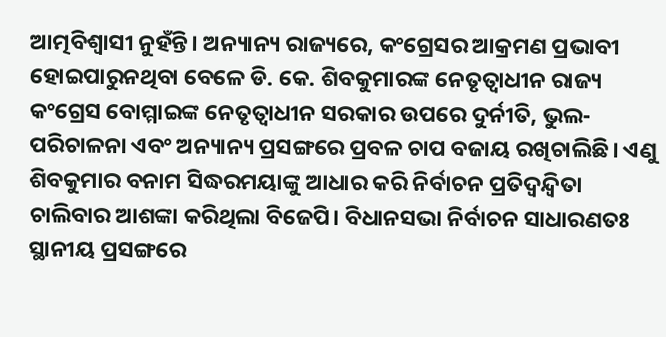ଆତ୍ମବିଶ୍ୱାସୀ ନୁହଁନ୍ତି। ଅନ୍ୟାନ୍ୟ ରାଜ୍ୟରେ, କଂଗ୍ରେସର ଆକ୍ରମଣ ପ୍ରଭାବୀ ହୋଇପାରୁନଥିବା ବେଳେ ଡି. କେ. ଶିବକୁମାରଙ୍କ ନେତୃତ୍ୱାଧୀନ ରାଜ୍ୟ କଂଗ୍ରେସ ବୋମ୍ମାଇଙ୍କ ନେତୃତ୍ୱାଧୀନ ସରକାର ଉପରେ ଦୁର୍ନୀତି, ଭୁଲ-ପରିଚାଳନା ଏବଂ ଅନ୍ୟାନ୍ୟ ପ୍ରସଙ୍ଗରେ ପ୍ରବଳ ଚାପ ବଜାୟ ରଖିଚାଲିଛି। ଏଣୁ ଶିବକୁମାର ବନାମ ସିଦ୍ଧରମୟାଙ୍କୁ ଆଧାର କରି ନିର୍ବାଚନ ପ୍ରତିଦ୍ୱନ୍ଦ୍ୱିତା ଚାଲିବାର ଆଶଙ୍କା କରିଥିଲା ବିଜେପି। ବିଧାନସଭା ନିର୍ବାଚନ ସାଧାରଣତଃ ସ୍ଥାନୀୟ ପ୍ରସଙ୍ଗରେ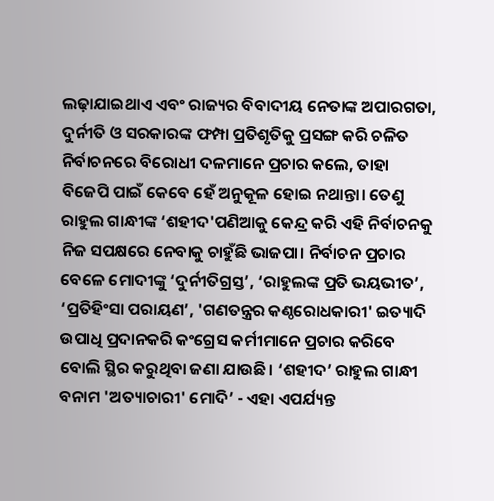ଲଢ଼ାଯାଇଥାଏ ଏବଂ ରାଜ୍ୟର ବିବାଦୀୟ ନେତାଙ୍କ ଅପାରଗତା, ଦୁର୍ନୀତି ଓ ସରକାରଙ୍କ ଫମ୍ପା ପ୍ରତିଶୃତିକୁ ପ୍ରସଙ୍ଗ କରି ଚଳିତ ନିର୍ବାଚନରେ ବିରୋଧୀ ଦଳମାନେ ପ୍ରଚାର କଲେ, ତାହା ବିଜେପି ପାଇଁ କେବେ ହେଁ ଅନୁକୂଳ ହୋଇ ନଥାନ୍ତା। ତେଣୁ ରାହୁଲ ଗାନ୍ଧୀଙ୍କ ‘ଶହୀଦ'ପଣିଆକୁ କେନ୍ଦ୍ର କରି ଏହି ନିର୍ବାଚନକୁ ନିଜ ସପକ୍ଷରେ ନେବାକୁ ଚାହୁଁଛି ଭାଜପା। ନିର୍ବାଚନ ପ୍ରଚାର ବେଳେ ମୋଦୀଙ୍କୁ ‘ଦୁର୍ନୀତିଗ୍ରସ୍ତ’, ‘ରାହୁଲଙ୍କ ପ୍ରତି ଭୟଭୀତ’, ‘ପ୍ରତିହିଂସା ପରାୟଣ’, 'ଗଣତନ୍ତ୍ରର କଣ୍ଠରୋଧକାରୀ' ଇତ୍ୟାଦି ଉପାଧି ପ୍ରଦାନକରି କଂଗ୍ରେସ କର୍ମୀମାନେ ପ୍ରଚାର କରିବେ ବୋଲି ସ୍ଥିର କରୁଥିବା ଜଣା ଯାଉଛି। ‘ଶହୀଦ’ ରାହୁଲ ଗାନ୍ଧୀ ବନାମ 'ଅତ୍ୟାଚାରୀ' ମୋଦି’ - ଏହା ଏପର୍ଯ୍ୟନ୍ତ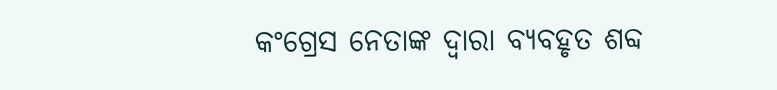କଂଗ୍ରେସ ନେତାଙ୍କ ଦ୍ୱାରା ବ୍ୟବହୃତ ଶବ୍ଦ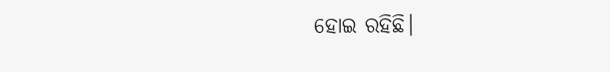ହୋଇ ରହିଛି।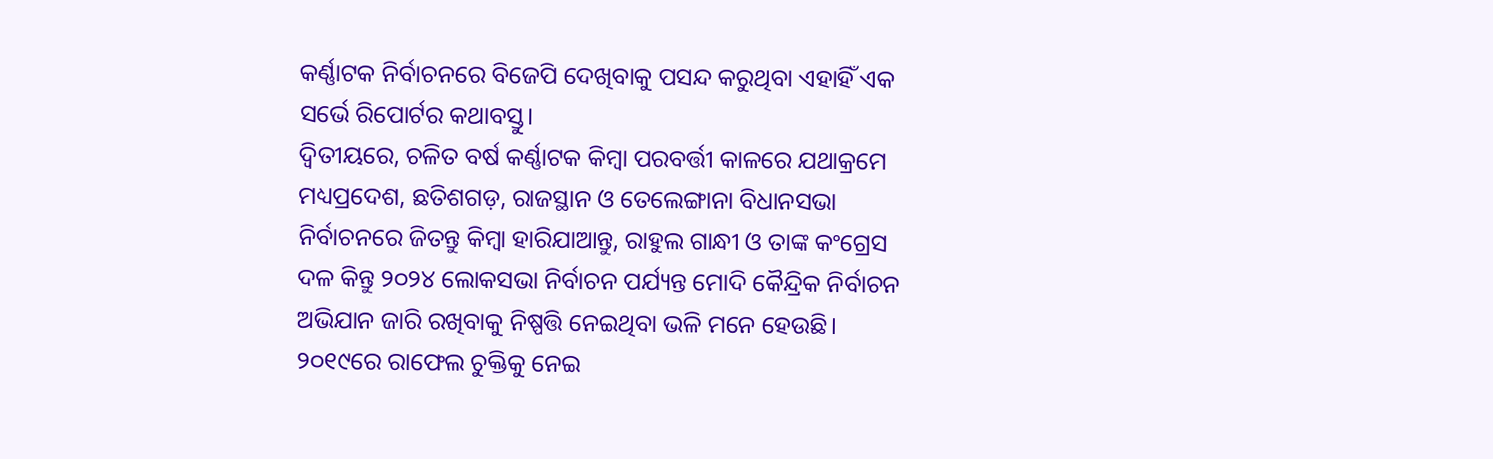କର୍ଣ୍ଣାଟକ ନିର୍ବାଚନରେ ବିଜେପି ଦେଖିବାକୁ ପସନ୍ଦ କରୁଥିବା ଏହାହିଁ ଏକ ସର୍ଭେ ରିପୋର୍ଟର କଥାବସ୍ତୁ।
ଦ୍ୱିତୀୟରେ, ଚଳିତ ବର୍ଷ କର୍ଣ୍ଣାଟକ କିମ୍ବା ପରବର୍ତ୍ତୀ କାଳରେ ଯଥାକ୍ରମେ ମଧ୍ୟପ୍ରଦେଶ, ଛତିଶଗଡ଼, ରାଜସ୍ଥାନ ଓ ତେଲେଙ୍ଗାନା ବିଧାନସଭା ନିର୍ବାଚନରେ ଜିତନ୍ତୁ କିମ୍ବା ହାରିଯାଆନ୍ତୁ, ରାହୁଲ ଗାନ୍ଧୀ ଓ ତାଙ୍କ କଂଗ୍ରେସ ଦଳ କିନ୍ତୁ ୨୦୨୪ ଲୋକସଭା ନିର୍ବାଚନ ପର୍ଯ୍ୟନ୍ତ ମୋଦି କୈନ୍ଦ୍ରିକ ନିର୍ବାଚନ ଅଭିଯାନ ଜାରି ରଖିବାକୁ ନିଷ୍ପତ୍ତି ନେଇଥିବା ଭଳି ମନେ ହେଉଛି। ୨୦୧୯ରେ ରାଫେଲ ଚୁକ୍ତିକୁ ନେଇ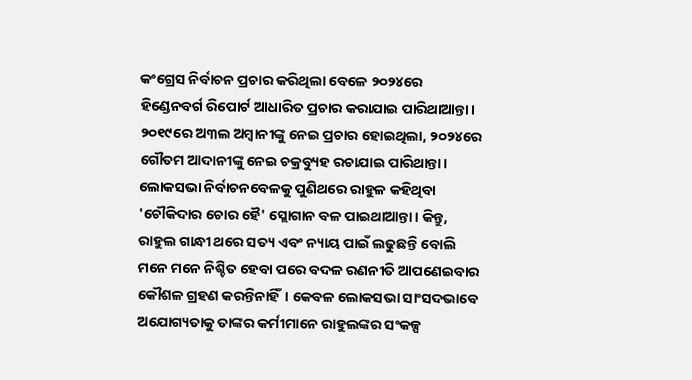କଂଗ୍ରେସ ନିର୍ବାଚନ ପ୍ରଚାର କରିଥିଲା ବେଳେ ୨୦୨୪ରେ ହିଣ୍ଡେନବର୍ଗ ରିପୋର୍ଟ ଆଧାରିତ ପ୍ରଚାର କରାଯାଇ ପାରିଥାଆନ୍ତା। ୨୦୧୯ରେ ଅ୩ଲ ଅମ୍ବାନୀଙ୍କୁ ନେଇ ପ୍ରଚାର ହୋଇଥିଲା, ୨୦୨୪ରେ ଗୌତମ ଆଦାନୀଙ୍କୁ ନେଇ ଚକ୍ରବ୍ୟୁହ ରଚାଯାଇ ପାରିଥାନ୍ତା। ଲୋକସଭା ନିର୍ବାଚନବେଳକୁ ପୁଣିଥରେ ରାହୁଳ କହିଥିବା 'ଚୌକିଦାର ଚୋର ହୈ' ସ୍ଲୋଗାନ ବଳ ପାଇଥାଆନ୍ତା। କିନ୍ତୁ, ରାହୁଲ ଗାନ୍ଧୀ ଥରେ ସତ୍ୟ ଏବଂ ନ୍ୟାୟ ପାଇଁ ଲଢୁଛନ୍ତି ବୋଲି ମନେ ମନେ ନିଶ୍ଚିତ ହେବା ପରେ ବଦଳ ରଣନୀତି ଆପଣେଇବାର କୌଶଳ ଗ୍ରହଣ କରନ୍ତିନାହିଁ। କେବଳ ଲୋକସଭା ସାଂସଦଭାବେ ଅଯୋଗ୍ୟତାକୁ ତାଙ୍କର କର୍ମୀମାନେ ରାହୁଲଙ୍କର ସଂକଳ୍ପ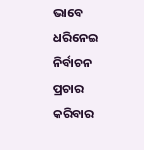ଭାବେ ଧରିନେଇ ନିର୍ବାଚନ ପ୍ରଚାର କରିବାର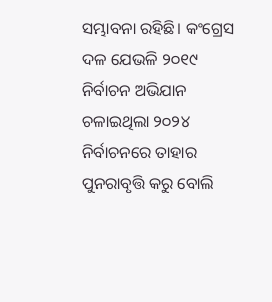ସମ୍ଭାବନା ରହିଛି। କଂଗ୍ରେସ ଦଳ ଯେଭଳି ୨୦୧୯ ନିର୍ବାଚନ ଅଭିଯାନ ଚଳାଇଥିଲା ୨୦୨୪ ନିର୍ବାଚନରେ ତାହାର ପୁନରାବୃତ୍ତି କରୁ ବୋଲି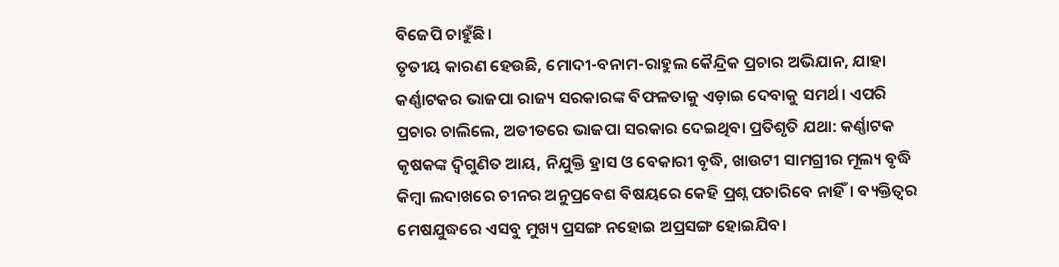ବିଜେପି ଚାହୁଁଛି।
ତୃତୀୟ କାରଣ ହେଉଛି, ମୋଦୀ-ବନାମ-ରାହୁଲ କୈନ୍ଦ୍ରିକ ପ୍ରଚାର ଅଭିଯାନ, ଯାହା କର୍ଣ୍ଣାଟକର ଭାଜପା ରାଜ୍ୟ ସରକାରଙ୍କ ବିଫଳତାକୁ ଏଡ଼ାଇ ଦେବାକୁ ସମର୍ଥ। ଏପରି ପ୍ରଚାର ଚାଲିଲେ, ଅତୀତରେ ଭାଜପା ସରକାର ଦେଇଥିବା ପ୍ରତିଶୃତି ଯଥା: କର୍ଣ୍ଣାଟକ କୃଷକଙ୍କ ଦ୍ୱିଗୁଣିତ ଆୟ, ନିଯୁକ୍ତି ହ୍ରାସ ଓ ବେକାରୀ ବୃଦ୍ଧି, ଖାଉଟୀ ସାମଗ୍ରୀର ମୂଲ୍ୟ ବୃଦ୍ଧି କିମ୍ବା ଲଦାଖରେ ଚୀନର ଅନୁପ୍ରବେଶ ବିଷୟରେ କେହି ପ୍ରଶ୍ନ ପଚାରିବେ ନାହିଁ। ବ୍ୟକ୍ତିତ୍ୱର ମେଷଯୁଦ୍ଧରେ ଏସବୁ ମୁଖ୍ୟ ପ୍ରସଙ୍ଗ ନହୋଇ ଅପ୍ରସଙ୍ଗ ହୋଇଯିବ।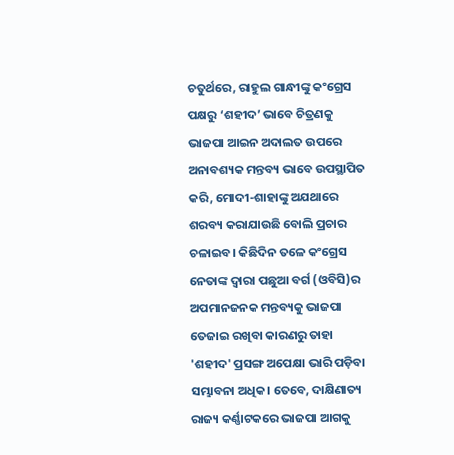ଚତୁର୍ଥରେ, ରାହୁଲ ଗାନ୍ଧୀଙ୍କୁ କଂଗ୍ରେସ ପକ୍ଷରୁ ‘ଶହୀଦ’ ଭାବେ ଚିତ୍ରଣକୁ ଭାଜପା ଆଇନ ଅଦାଲତ ଉପରେ ଅନାବଶ୍ୟକ ମନ୍ତବ୍ୟ ଭାବେ ଉପସ୍ଥାପିତ କରି, ମୋଦୀ-ଶାହାଙ୍କୁ ଅଯଥାରେ ଶରବ୍ୟ କରାଯାଉଛି ବୋଲି ପ୍ରଚାର ଚଳାଇବ। କିଛିଦିନ ତଳେ କଂଗ୍ରେସ ନେତାଙ୍କ ଦ୍ୱାରା ପଛୁଆ ବର୍ଗ (ଓବିସି)ର ଅପମାନଜନକ ମନ୍ତବ୍ୟକୁ ଭାଜପା ତେଜାଇ ରଖିବା କାରଣରୁ ତାହା 'ଶହୀଦ' ପ୍ରସଙ୍ଗ ଅପେକ୍ଷା ଭାରି ପଡ଼ିବା ସମ୍ଭାବନା ଅଧିକ। ତେବେ, ଦାକ୍ଷିଣାତ୍ୟ ରାଜ୍ୟ କର୍ଣ୍ଣାଟକରେ ଭାଜପା ଆଗକୁ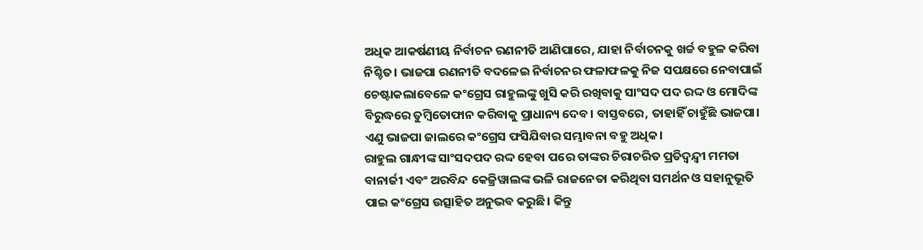ଅଧିକ ଆକର୍ଷଣୀୟ ନିର୍ବାଚନ ରଣନୀତି ଆଣିପାରେ, ଯାହା ନିର୍ବାଚନକୁ ଖର୍ଚ୍ଚ ବହୁଳ କରିବା ନିଶ୍ଚିତ। ଭାଜପା ରଣନୀତି ବଦଳେଇ ନିର୍ବାଚନର ଫଳାଫଳକୁ ନିଜ ସପକ୍ଷରେ ନେବାପାଇଁ ଚେଷ୍ଟାକଲାବେଳେ କଂଗ୍ରେସ ରାହୁଲଙ୍କୁ ଖୁସି କରି ରଖିବାକୁ ସାଂସଦ ପଦ ରଦ୍ଦ ଓ ମୋଦିଙ୍କ ବିରୁଦ୍ଧରେ ତୁମ୍ବିତୋଫାନ କରିବାକୁ ପ୍ରାଧାନ୍ୟ ଦେବ। ବାସ୍ତବରେ, ତାହାହିଁ ଚାହୁଁଛି ଭାଜପା। ଏଣୁ ଭାଜପା ଜାଲରେ କଂଗ୍ରେସ ଫସିଯିବାର ସମ୍ଭାବନା ବହୁ ଅଧିକ।
ରାହୁଲ ଗାନ୍ଧୀଙ୍କ ସାଂସଦପଦ ରଦ୍ଦ ହେବା ପରେ ତାଙ୍କର ଚିରାଚରିତ ପ୍ରତିଦ୍ୱନ୍ଦ୍ୱୀ ମମତା ବାନାର୍ଜୀ ଏବଂ ଅରବିନ୍ଦ କେଜ୍ରିୱାଲଙ୍କ ଭଳି ରାଜନେତା କରିଥିବା ସମର୍ଥନ ଓ ସହାନୁଭୂତି ପାଇ କଂଗ୍ରେସ ଉତ୍ସାହିତ ଅନୁଭବ କରୁଛି। କିନ୍ତୁ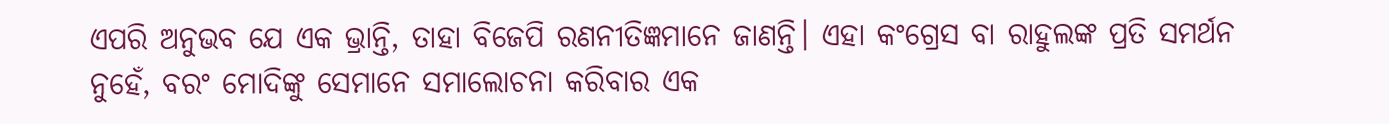ଏପରି ଅନୁଭବ ଯେ ଏକ ଭ୍ରାନ୍ତି, ତାହା ବିଜେପି ରଣନୀତିଜ୍ଞମାନେ ଜାଣନ୍ତି। ଏହା କଂଗ୍ରେସ ବା ରାହୁଲଙ୍କ ପ୍ରତି ସମର୍ଥନ ନୁହେଁ, ବରଂ ମୋଦିଙ୍କୁ ସେମାନେ ସମାଲୋଚନା କରିବାର ଏକ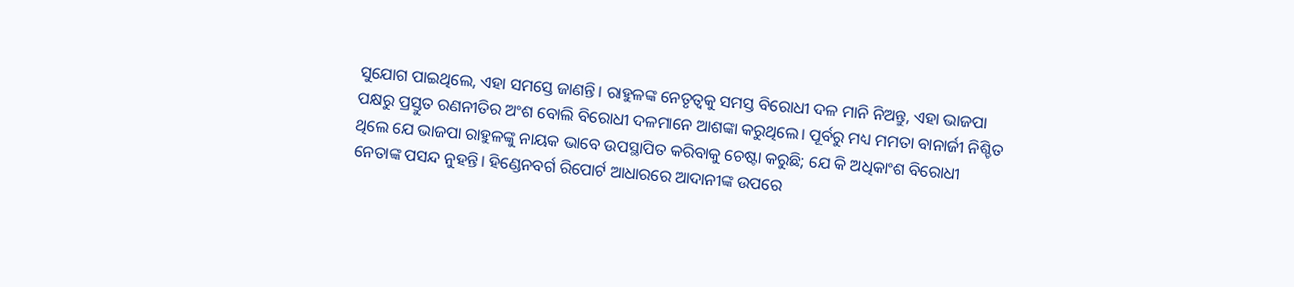ସୁଯୋଗ ପାଇଥିଲେ, ଏହା ସମସ୍ତେ ଜାଣନ୍ତି। ରାହୁଳଙ୍କ ନେତୃତ୍ୱକୁ ସମସ୍ତ ବିରୋଧୀ ଦଳ ମାନି ନିଅନ୍ତୁ, ଏହା ଭାଜପା ପକ୍ଷରୁ ପ୍ରସ୍ତୁତ ରଣନୀତିର ଅଂଶ ବୋଲି ବିରୋଧୀ ଦଳମାନେ ଆଶଙ୍କା କରୁଥିଲେ। ପୂର୍ବରୁ ମଧ୍ୟ ମମତା ବାନାର୍ଜୀ ନିଶ୍ଚିତ ଥିଲେ ଯେ ଭାଜପା ରାହୁଳଙ୍କୁ ନାୟକ ଭାବେ ଉପସ୍ଥାପିତ କରିବାକୁ ଚେଷ୍ଟା କରୁଛି; ଯେ କି ଅଧିକାଂଶ ବିରୋଧୀ ନେତାଙ୍କ ପସନ୍ଦ ନୁହନ୍ତି। ହିଣ୍ଡେନବର୍ଗ ରିପୋର୍ଟ ଆଧାରରେ ଆଦାନୀଙ୍କ ଉପରେ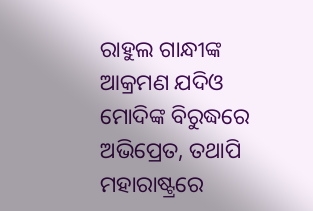ରାହୁଲ ଗାନ୍ଧୀଙ୍କ ଆକ୍ରମଣ ଯଦିଓ ମୋଦିଙ୍କ ବିରୁଦ୍ଧରେ ଅଭିପ୍ରେତ, ତଥାପି ମହାରାଷ୍ଟ୍ରରେ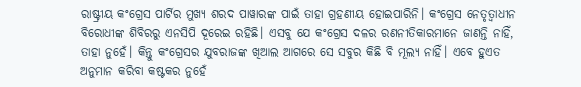ରାଷ୍ଟ୍ରୀୟ କଂଗ୍ରେସ ପାର୍ଟିର ମୁଖ୍ୟ ଶରଦ ପାୱାରଙ୍କ ପାଇଁ ତାହା ଗ୍ରହଣୀୟ ହୋଇପାରିନି। କଂଗ୍ରେସ ନେତୃତ୍ୱାଧୀନ ବିରୋଧୀଙ୍କ ଶିବିରରୁ ଏନସିପି ଦୂରେଇ ରହିଛି। ଏସବୁ ଯେ କଂଗ୍ରେସ ଦଳର ରଣନୀତିକାରମାନେ ଜାଣନ୍ତି ନାହିଁ, ତାହା ନୁହେଁ। କିନ୍ତୁ କଂଗ୍ରେସର ଯୁବରାଜଙ୍କ ଖିଆଲ ଆଗରେ ସେ ସବୁର କିଛି ବି ମୂଲ୍ୟ ନାହିଁ। ଏବେ ହୁଏତ ଅନୁମାନ କରିବା କଷ୍ଟକର ନୁହେଁ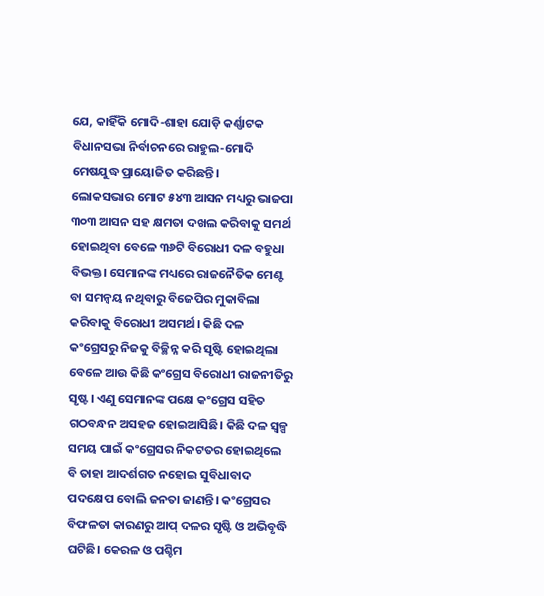ଯେ, କାହିଁକି ମୋଦି-ଶାହା ଯୋଡ଼ି କର୍ଣ୍ଣାଟକ ବିଧାନସଭା ନିର୍ବାଚନରେ ରାହୁଲ-ମୋଦି ମେଷଯୁଦ୍ଧ ପ୍ରାୟୋଜିତ କରିଛନ୍ତି।
ଲୋକସଭାର ମୋଟ ୫୪୩ ଆସନ ମଧ୍ୟରୁ ଭାଜପା ୩୦୩ ଆସନ ସହ କ୍ଷମତା ଦଖଲ କରିବାକୁ ସମର୍ଥ ହୋଇଥିବା ବେଳେ ୩୬ଟି ବିରୋଧୀ ଦଳ ବହୁଧା ବିଭକ୍ତ। ସେମାନଙ୍କ ମଧ୍ୟରେ ରାଜନୈତିକ ମେଣ୍ଟ ବା ସମନ୍ୱୟ ନଥିବାରୁ ବିଜେପିର ମୁକାବିଲା କରିବାକୁ ବିରୋଧୀ ଅସମର୍ଥ। କିଛି ଦଳ କଂଗ୍ରେସରୁ ନିଜକୁ ବିଚ୍ଛିନ୍ନ କରି ସୃଷ୍ଟି ହୋଇଥିଲା ବେଳେ ଆଉ କିଛି କଂଗ୍ରେସ ବିରୋଧୀ ରାଜନୀତିରୁ ସୃଷ୍ଟ। ଏଣୁ ସେମାନଙ୍କ ପକ୍ଷେ କଂଗ୍ରେସ ସହିତ ଗଠବନ୍ଧନ ଅସହଜ ହୋଇଆସିଛି। କିଛି ଦଳ ସ୍ୱଳ୍ପ ସମୟ ପାଇଁ କଂଗ୍ରେସର ନିକଟତର ହୋଇଥିଲେ ବି ତାହା ଆଦର୍ଶଗତ ନହୋଇ ସୁବିଧାବାଦ ପଦକ୍ଷେପ ବୋଲି ଜନତା ଜାଣନ୍ତି। କଂଗ୍ରେସର ବିଫଳତା କାରଣରୁ ଆପ୍ ଦଳର ସୃଷ୍ଟି ଓ ଅଭିବୃଦ୍ଧି ଘଟିଛି। କେରଳ ଓ ପଶ୍ଚିମ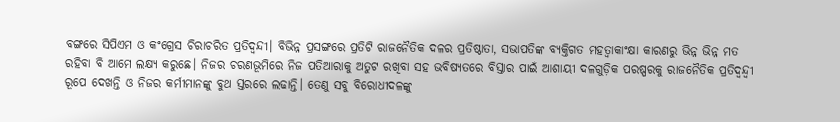ବଙ୍ଗରେ ସିପିଏମ ଓ କଂଗ୍ରେସ ଚିରାଚରିତ ପ୍ରତିଦ୍ୱନ୍ଦୀ। ବିଭିନ୍ନ ପ୍ରସଙ୍ଗରେ ପ୍ରତିଟି ରାଜନୈତିକ ଦଳର ପ୍ରତିଷ୍ଠାତା, ସଭାପତିଙ୍କ ବ୍ୟକ୍ତିଗତ ମହତ୍ୱାକାଂକ୍ଷା କାରଣରୁ ଭିନ୍ନ ଭିନ୍ନ ମତ ରହିବା ବି ଆମେ ଲକ୍ଷ୍ୟ କରୁଛେ। ନିଜର ଚରଣଭୂମିରେ ନିଜ ପତିଆରାକୁ ଅତୁଟ ରଖିବା ସହ ଭବିଷ୍ୟତରେ ବିସ୍ତାର ପାଇଁ ଆଶାୟୀ ଦଳଗୁଡ଼ିକ ପରଷ୍ପରକୁ ରାଜନୈତିକ ପ୍ରତିଦ୍ୱନ୍ଦ୍ୱୀ ରୂପେ ଦେଖନ୍ତି ଓ ନିଜର କର୍ମୀମାନଙ୍କୁ ବୁଥ ସ୍ତରରେ ଲଢାନ୍ତି। ତେଣୁ ସବୁ ବିରୋଧୀଦଳଙ୍କୁ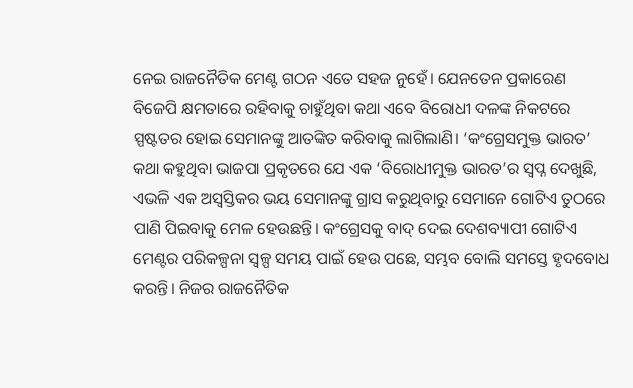ନେଇ ରାଜନୈତିକ ମେଣ୍ଟ ଗଠନ ଏତେ ସହଜ ନୁହେଁ। ଯେନତେନ ପ୍ରକାରେଣ ବିଜେପି କ୍ଷମତାରେ ରହିବାକୁ ଚାହୁଁଥିବା କଥା ଏବେ ବିରୋଧୀ ଦଳଙ୍କ ନିକଟରେ ସ୍ପଷ୍ଟତର ହୋଇ ସେମାନଙ୍କୁ ଆତଙ୍କିତ କରିବାକୁ ଲାଗିଲାଣି। ‘କଂଗ୍ରେସମୁକ୍ତ ଭାରତ’ କଥା କହୁଥିବା ଭାଜପା ପ୍ରକୃତରେ ଯେ ଏକ ‘ବିରୋଧୀମୁକ୍ତ ଭାରତ’ର ସ୍ୱପ୍ନ ଦେଖୁଛି, ଏଭଳି ଏକ ଅସ୍ୱସ୍ତିକର ଭୟ ସେମାନଙ୍କୁ ଗ୍ରାସ କରୁଥିବାରୁ ସେମାନେ ଗୋଟିଏ ତୁଠରେ ପାଣି ପିଇବାକୁ ମେଳ ହେଉଛନ୍ତି। କଂଗ୍ରେସକୁ ବାଦ୍ ଦେଇ ଦେଶବ୍ୟାପୀ ଗୋଟିଏ ମେଣ୍ଟର ପରିକଳ୍ପନା ସ୍ୱଳ୍ପ ସମୟ ପାଇଁ ହେଉ ପଛେ, ସମ୍ଭବ ବୋଲି ସମସ୍ତେ ହୃଦବୋଧ କରନ୍ତି। ନିଜର ରାଜନୈତିକ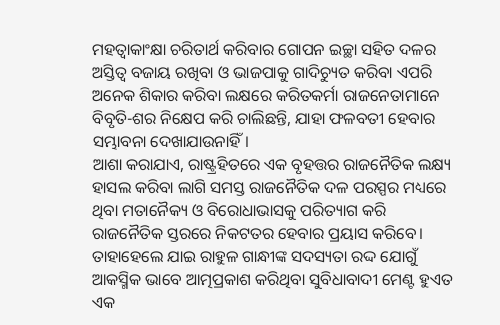ମହତ୍ୱାକାଂକ୍ଷା ଚରିତାର୍ଥ କରିବାର ଗୋପନ ଇଚ୍ଛା ସହିତ ଦଳର ଅସ୍ତିତ୍ୱ ବଜାୟ ରଖିବା ଓ ଭାଜପାକୁ ଗାଦିଚ୍ୟୁତ କରିବା ଏପରି ଅନେକ ଶିକାର କରିବା ଲକ୍ଷରେ କରିତକର୍ମା ରାଜନେତାମାନେ ବିବୃତି-ଶର ନିକ୍ଷେପ କରି ଚାଲିଛନ୍ତି, ଯାହା ଫଳବତୀ ହେବାର ସମ୍ଭାବନା ଦେଖାଯାଉନାହିଁ।
ଆଶା କରାଯାଏ, ରାଷ୍ଟ୍ରହିତରେ ଏକ ବୃହତ୍ତର ରାଜନୈତିକ ଲକ୍ଷ୍ୟ ହାସଲ କରିବା ଲାଗି ସମସ୍ତ ରାଜନୈତିକ ଦଳ ପରସ୍ପର ମଧ୍ୟରେ ଥିବା ମତାନୈକ୍ୟ ଓ ବିରୋଧାଭାସକୁ ପରିତ୍ୟାଗ କରି ରାଜନୈତିକ ସ୍ତରରେ ନିକଟତର ହେବାର ପ୍ରୟାସ କରିବେ। ତାହାହେଲେ ଯାଇ ରାହୁଳ ଗାନ୍ଧୀଙ୍କ ସଦସ୍ୟତା ରଦ୍ଦ ଯୋଗୁଁ ଆକସ୍ମିକ ଭାବେ ଆତ୍ମପ୍ରକାଶ କରିଥିବା ସୁବିଧାବାଦୀ ମେଣ୍ଟ ହୁଏତ ଏକ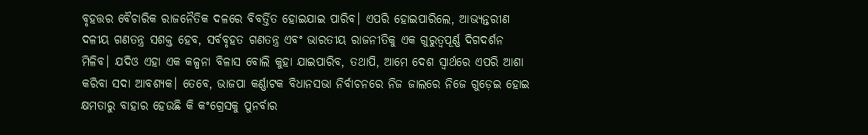ବୃହତ୍ତର ବୈଚାରିକ ରାଜନୈତିକ ଦଳରେ ବିବର୍ତ୍ତିତ ହୋଇଯାଇ ପାରିବ। ଏପରି ହୋଇପାରିଲେ, ଆଭ୍ୟନ୍ତରୀଣ ଦଳୀୟ ଗଣତନ୍ତ୍ର ସଶକ୍ତ ହେବ, ସର୍ବବୃହତ ଗଣତନ୍ତ୍ର ଏବଂ ଭାରତୀୟ ରାଜନୀତିକୁ ଏକ ଗୁରୁତ୍ୱପୂର୍ଣ୍ଣ ଦିଗଦର୍ଶନ ମିଳିବ। ଯଦିଓ ଏହା ଏକ କଳ୍ପନା ବିଳାସ ବୋଲି କୁହା ଯାଇପାରିବ, ତଥାପି, ଆମେ ଦେଶ ସ୍ୱାର୍ଥରେ ଏପରି ଆଶା କରିବା ସଦା ଆବଶ୍ୟକ। ତେବେ, ଭାଜପା କର୍ଣ୍ଣାଟକ ବିଧାନସଭା ନିର୍ବାଚନରେ ନିଜ ଜାଲରେ ନିଜେ ଗୁଡ଼େଇ ହୋଇ କ୍ଷମତାରୁ ବାହାର ହେଉଛି କି କଂଗ୍ରେସକୁ ପୁନର୍ବାର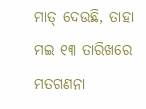ମାତ୍ ଦେଉଛି, ତାହା ମଇ ୧୩ ତାରିଖରେ ମତଗଣନା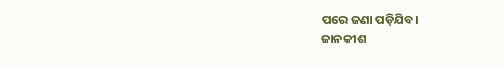ପରେ ଜଣା ପଡ଼ିଯିବ।
ଜାନକୀଶ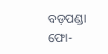ବଡ଼ପଣ୍ଡା
ଫୋ-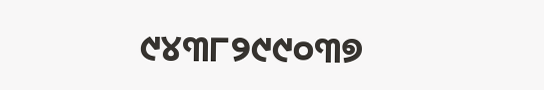୯୪୩୮୨୯୯୦୩୭